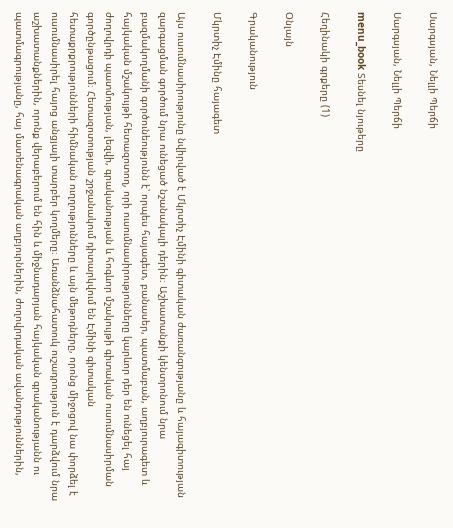Սարգսյան, Նելլի Պերճի

Սարգսյան, Նելլի Պերճի

menu_book Տեսնել նյութերը

Հեղինակի գրքերը (1)

Օնլայն

Գրականություն

Մկրտիչ Էմինը հայագետ

Այս ուսումնասիրությունը նվիրված է Մկրտիչ Էմինի գիտական ժառանգությանը և հայագիտության զարգացման գործում նրա ունեցած նշանակալի դերին։ Աշխատանքի կենտրոնում նրա բազմակողմանի գործունեությունն է՝ որպես հայագետ, բանասեր, պատմաբան, աղբյուրագետ և հայկական մշակույթի հետազոտող, որի ուսումնասիրությունները կարևոր դեր են ունեցել հայ ժողովրդի պատմության, լեզվի, գրականության և հոգևոր մշակույթի գիտական ուսումնասիրման գործընթացում։ Հետազոտության շրջանակում դիտարկվում են Էմինի գիտական հետաքրքրությունների հիմնական ուղղությունները և այն մեթոդները, որոնց միջոցով նա փորձել է ուսումնասիրել հայոց անցյալի տարբեր կողմերը։ Առանձնահատուկ ուշադրություն է դարձվում նրա աշխատանքներին, որոնք վերաբերում են հին և միջնադարյան հայկական գրականությանն ու պատմագրությանը, հայ մատենագրական աղբյուրներին, ժողովրդական ավանդություններին,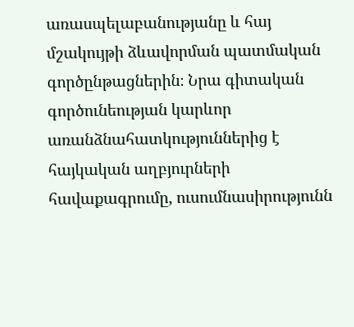առասպելաբանությանը և հայ մշակույթի ձևավորման պատմական գործընթացներին։ Նրա գիտական գործունեության կարևոր առանձնահատկություններից է հայկական աղբյուրների հավաքագրումը, ուսումնասիրությունն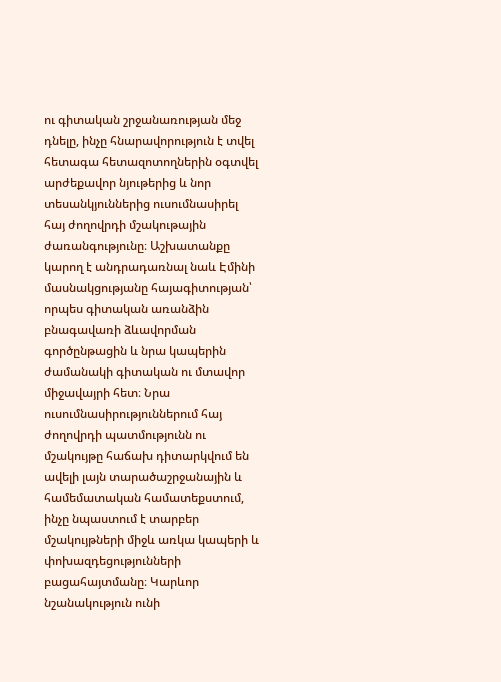ու գիտական շրջանառության մեջ դնելը, ինչը հնարավորություն է տվել հետագա հետազոտողներին օգտվել արժեքավոր նյութերից և նոր տեսանկյուններից ուսումնասիրել հայ ժողովրդի մշակութային ժառանգությունը։ Աշխատանքը կարող է անդրադառնալ նաև Էմինի մասնակցությանը հայագիտության՝ որպես գիտական առանձին բնագավառի ձևավորման գործընթացին և նրա կապերին ժամանակի գիտական ու մտավոր միջավայրի հետ։ Նրա ուսումնասիրություններում հայ ժողովրդի պատմությունն ու մշակույթը հաճախ դիտարկվում են ավելի լայն տարածաշրջանային և համեմատական համատեքստում, ինչը նպաստում է տարբեր մշակույթների միջև առկա կապերի և փոխազդեցությունների բացահայտմանը։ Կարևոր նշանակություն ունի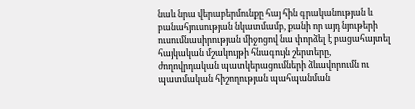նաև նրա վերաբերմունքը հայ հին գրականության և բանահյուսության նկատմամբ, քանի որ այդ նյութերի ուսումնասիրության միջոցով նա փորձել է բացահայտել հայկական մշակույթի հնագույն շերտերը, ժողովրդական պատկերացումների ձևավորումն ու պատմական հիշողության պահպանման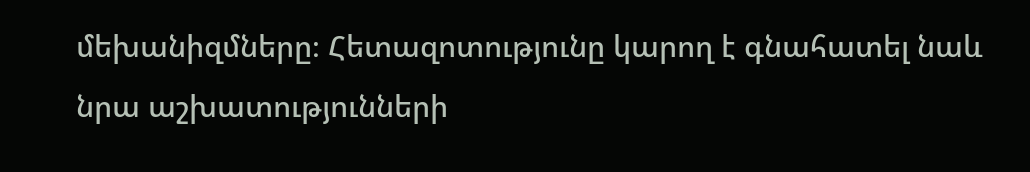մեխանիզմները։ Հետազոտությունը կարող է գնահատել նաև նրա աշխատությունների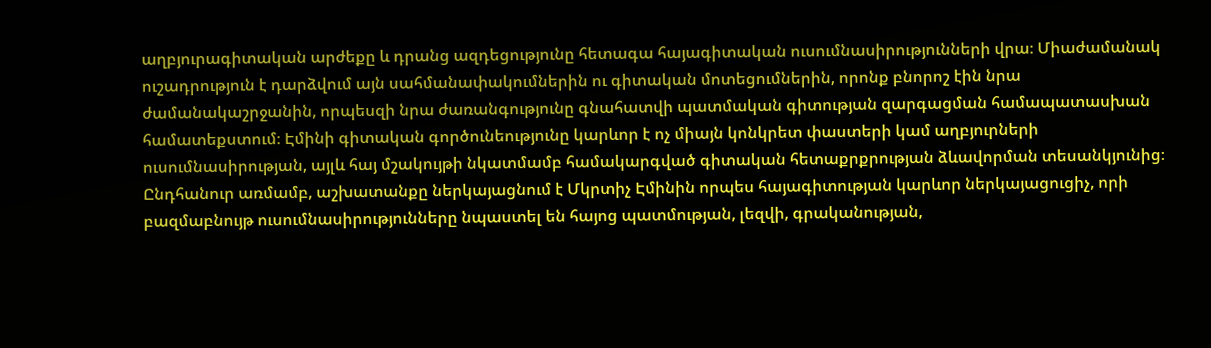աղբյուրագիտական արժեքը և դրանց ազդեցությունը հետագա հայագիտական ուսումնասիրությունների վրա։ Միաժամանակ ուշադրություն է դարձվում այն սահմանափակումներին ու գիտական մոտեցումներին, որոնք բնորոշ էին նրա ժամանակաշրջանին, որպեսզի նրա ժառանգությունը գնահատվի պատմական գիտության զարգացման համապատասխան համատեքստում։ Էմինի գիտական գործունեությունը կարևոր է ոչ միայն կոնկրետ փաստերի կամ աղբյուրների ուսումնասիրության, այլև հայ մշակույթի նկատմամբ համակարգված գիտական հետաքրքրության ձևավորման տեսանկյունից։ Ընդհանուր առմամբ, աշխատանքը ներկայացնում է Մկրտիչ Էմինին որպես հայագիտության կարևոր ներկայացուցիչ, որի բազմաբնույթ ուսումնասիրությունները նպաստել են հայոց պատմության, լեզվի, գրականության,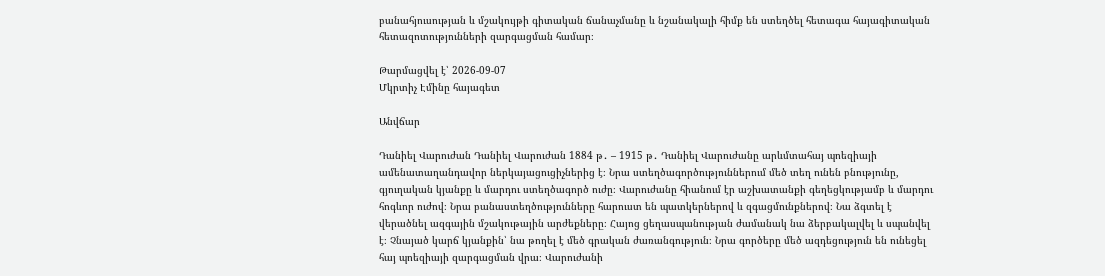բանահյուսության և մշակույթի գիտական ճանաչմանը և նշանակալի հիմք են ստեղծել հետագա հայագիտական հետազոտությունների զարգացման համար։

Թարմացվել է՝ 2026-09-07
Մկրտիչ Էմինը հայագետ

Անվճար

Դանիել Վարուժան Դանիել Վարուժան 1884 թ․ – 1915 թ․ Դանիել Վարուժանը արևմտահայ պոեզիայի ամենատաղանդավոր ներկայացուցիչներից է։ Նրա ստեղծագործություններում մեծ տեղ ունեն բնությունը, գյուղական կյանքը և մարդու ստեղծագործ ուժը։ Վարուժանը հիանում էր աշխատանքի գեղեցկությամբ և մարդու հոգևոր ուժով։ Նրա բանաստեղծությունները հարուստ են պատկերներով և զգացմունքներով։ Նա ձգտել է վերածնել ազգային մշակութային արժեքները։ Հայոց ցեղասպանության ժամանակ նա ձերբակալվել և սպանվել է։ Չնայած կարճ կյանքին՝ նա թողել է մեծ գրական ժառանգություն։ Նրա գործերը մեծ ազդեցություն են ունեցել հայ պոեզիայի զարգացման վրա։ Վարուժանի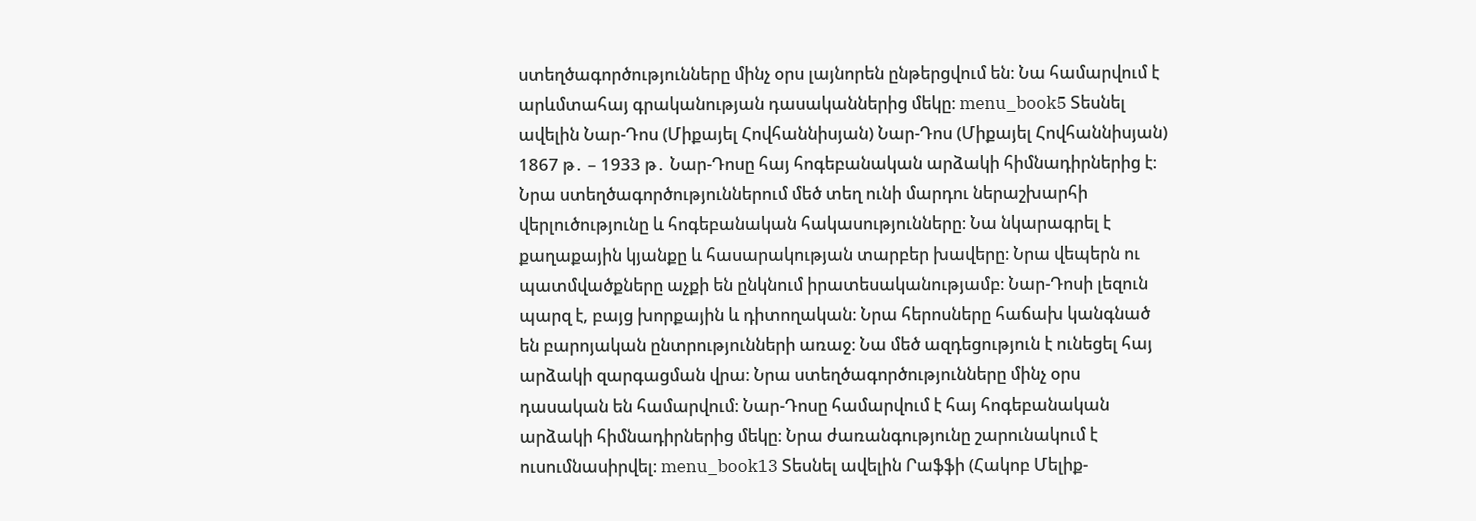ստեղծագործությունները մինչ օրս լայնորեն ընթերցվում են։ Նա համարվում է արևմտահայ գրականության դասականներից մեկը։ menu_book5 Տեսնել ավելին Նար-Դոս (Միքայել Հովհաննիսյան) Նար-Դոս (Միքայել Հովհաննիսյան) 1867 թ․ – 1933 թ․ Նար-Դոսը հայ հոգեբանական արձակի հիմնադիրներից է։ Նրա ստեղծագործություններում մեծ տեղ ունի մարդու ներաշխարհի վերլուծությունը և հոգեբանական հակասությունները։ Նա նկարագրել է քաղաքային կյանքը և հասարակության տարբեր խավերը։ Նրա վեպերն ու պատմվածքները աչքի են ընկնում իրատեսականությամբ։ Նար-Դոսի լեզուն պարզ է, բայց խորքային և դիտողական։ Նրա հերոսները հաճախ կանգնած են բարոյական ընտրությունների առաջ։ Նա մեծ ազդեցություն է ունեցել հայ արձակի զարգացման վրա։ Նրա ստեղծագործությունները մինչ օրս դասական են համարվում։ Նար-Դոսը համարվում է հայ հոգեբանական արձակի հիմնադիրներից մեկը։ Նրա ժառանգությունը շարունակում է ուսումնասիրվել։ menu_book13 Տեսնել ավելին Րաֆֆի (Հակոբ Մելիք-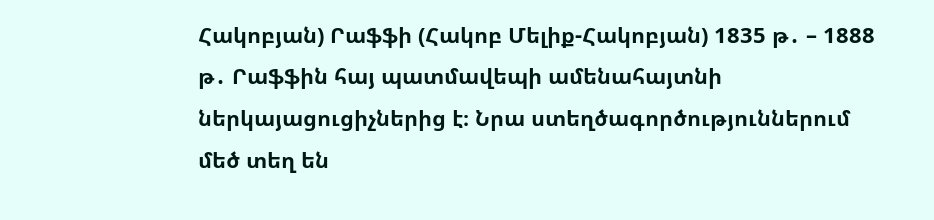Հակոբյան) Րաֆֆի (Հակոբ Մելիք-Հակոբյան) 1835 թ․ – 1888 թ․ Րաֆֆին հայ պատմավեպի ամենահայտնի ներկայացուցիչներից է։ Նրա ստեղծագործություններում մեծ տեղ են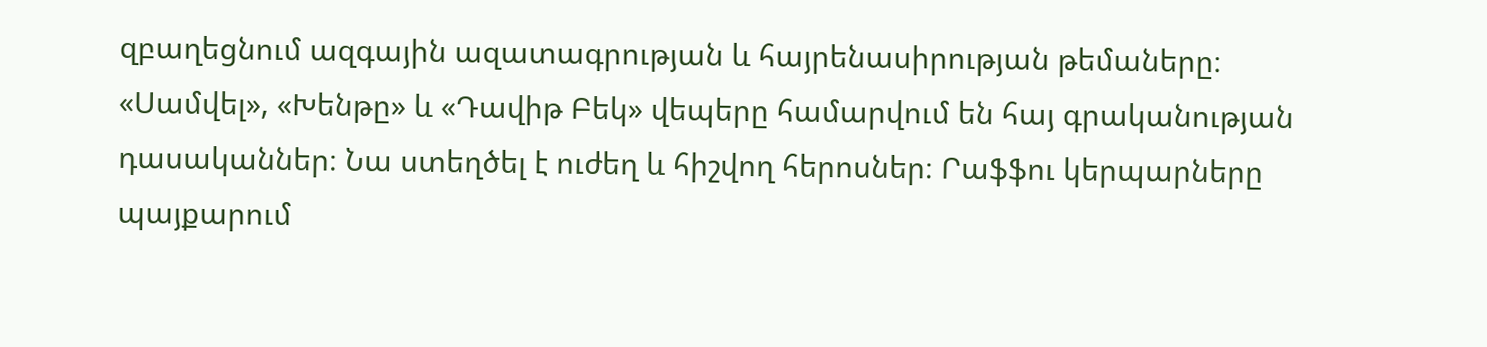զբաղեցնում ազգային ազատագրության և հայրենասիրության թեմաները։ «Սամվել», «Խենթը» և «Դավիթ Բեկ» վեպերը համարվում են հայ գրականության դասականներ։ Նա ստեղծել է ուժեղ և հիշվող հերոսներ։ Րաֆֆու կերպարները պայքարում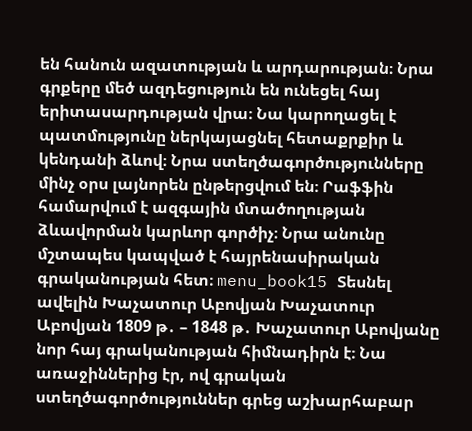են հանուն ազատության և արդարության։ Նրա գրքերը մեծ ազդեցություն են ունեցել հայ երիտասարդության վրա։ Նա կարողացել է պատմությունը ներկայացնել հետաքրքիր և կենդանի ձևով։ Նրա ստեղծագործությունները մինչ օրս լայնորեն ընթերցվում են։ Րաֆֆին համարվում է ազգային մտածողության ձևավորման կարևոր գործիչ։ Նրա անունը մշտապես կապված է հայրենասիրական գրականության հետ։ menu_book15 Տեսնել ավելին Խաչատուր Աբովյան Խաչատուր Աբովյան 1809 թ․ – 1848 թ․ Խաչատուր Աբովյանը նոր հայ գրականության հիմնադիրն է։ Նա առաջիններից էր, ով գրական ստեղծագործություններ գրեց աշխարհաբար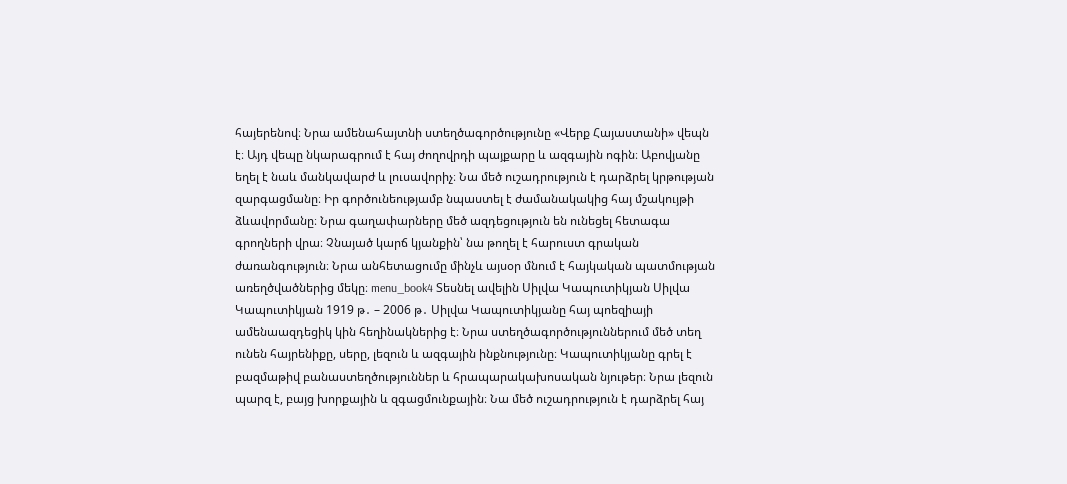հայերենով։ Նրա ամենահայտնի ստեղծագործությունը «Վերք Հայաստանի» վեպն է։ Այդ վեպը նկարագրում է հայ ժողովրդի պայքարը և ազգային ոգին։ Աբովյանը եղել է նաև մանկավարժ և լուսավորիչ։ Նա մեծ ուշադրություն է դարձրել կրթության զարգացմանը։ Իր գործունեությամբ նպաստել է ժամանակակից հայ մշակույթի ձևավորմանը։ Նրա գաղափարները մեծ ազդեցություն են ունեցել հետագա գրողների վրա։ Չնայած կարճ կյանքին՝ նա թողել է հարուստ գրական ժառանգություն։ Նրա անհետացումը մինչև այսօր մնում է հայկական պատմության առեղծվածներից մեկը։ menu_book4 Տեսնել ավելին Սիլվա Կապուտիկյան Սիլվա Կապուտիկյան 1919 թ․ – 2006 թ․ Սիլվա Կապուտիկյանը հայ պոեզիայի ամենաազդեցիկ կին հեղինակներից է։ Նրա ստեղծագործություններում մեծ տեղ ունեն հայրենիքը, սերը, լեզուն և ազգային ինքնությունը։ Կապուտիկյանը գրել է բազմաթիվ բանաստեղծություններ և հրապարակախոսական նյութեր։ Նրա լեզուն պարզ է, բայց խորքային և զգացմունքային։ Նա մեծ ուշադրություն է դարձրել հայ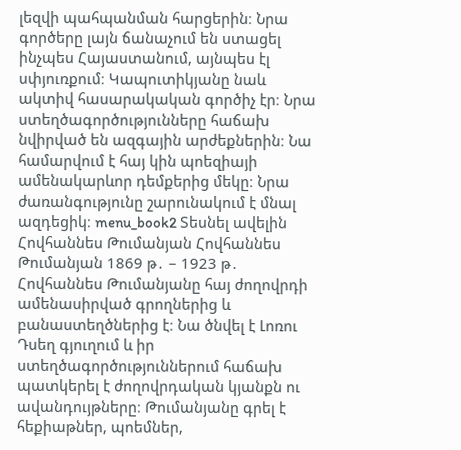լեզվի պահպանման հարցերին։ Նրա գործերը լայն ճանաչում են ստացել ինչպես Հայաստանում, այնպես էլ սփյուռքում։ Կապուտիկյանը նաև ակտիվ հասարակական գործիչ էր։ Նրա ստեղծագործությունները հաճախ նվիրված են ազգային արժեքներին։ Նա համարվում է հայ կին պոեզիայի ամենակարևոր դեմքերից մեկը։ Նրա ժառանգությունը շարունակում է մնալ ազդեցիկ։ menu_book2 Տեսնել ավելին Հովհաննես Թումանյան Հովհաննես Թումանյան 1869 թ․ – 1923 թ․ Հովհաննես Թումանյանը հայ ժողովրդի ամենասիրված գրողներից և բանաստեղծներից է։ Նա ծնվել է Լոռու Դսեղ գյուղում և իր ստեղծագործություններում հաճախ պատկերել է ժողովրդական կյանքն ու ավանդույթները։ Թումանյանը գրել է հեքիաթներ, պոեմներ,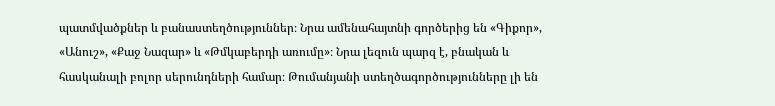պատմվածքներ և բանաստեղծություններ։ Նրա ամենահայտնի գործերից են «Գիքոր», «Անուշ», «Քաջ Նազար» և «Թմկաբերդի առումը»։ Նրա լեզուն պարզ է, բնական և հասկանալի բոլոր սերունդների համար։ Թումանյանի ստեղծագործությունները լի են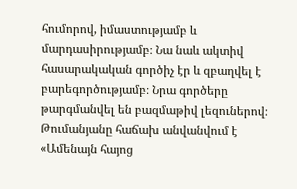հումորով, իմաստությամբ և մարդասիրությամբ։ Նա նաև ակտիվ հասարակական գործիչ էր և զբաղվել է բարեգործությամբ։ Նրա գործերը թարգմանվել են բազմաթիվ լեզուներով։ Թումանյանը հաճախ անվանվում է «Ամենայն հայոց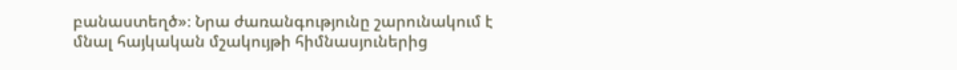բանաստեղծ»։ Նրա ժառանգությունը շարունակում է մնալ հայկական մշակույթի հիմնասյուներից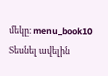մեկը։ menu_book10 Տեսնել ավելին